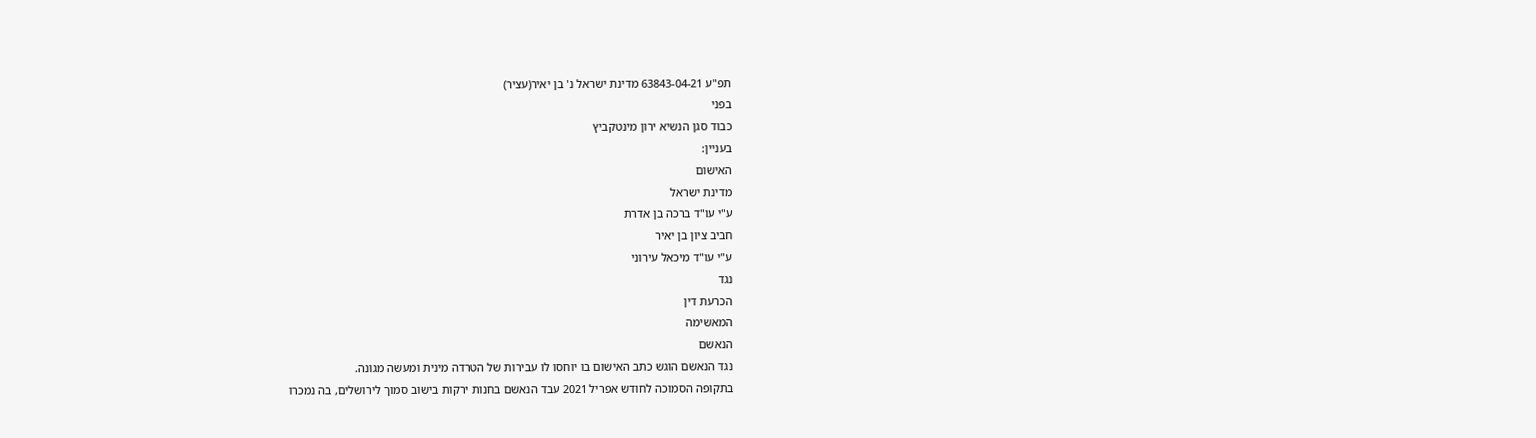תפ"ע 63843-04-21 מדינת ישראל נ' בן יאיר(עציר)
בפני
כבוד סגן הנשיא ירון מינטקביץ
בעניין:
האישום
מדינת ישראל
ע"י עו"ד ברכה בן אדרת
חביב ציון בן יאיר
ע"י עו"ד מיכאל עירוני
נגד
הכרעת דין
המאשימה
הנאשם
נגד הנאשם הוגש כתב האישום בו יוחסו לו עבירות של הטרדה מינית ומעשה מגונה.
בתקופה הסמוכה לחודש אפריל 2021 עבד הנאשם בחנות ירקות בישוב סמוך לירושלים, בה נמכרו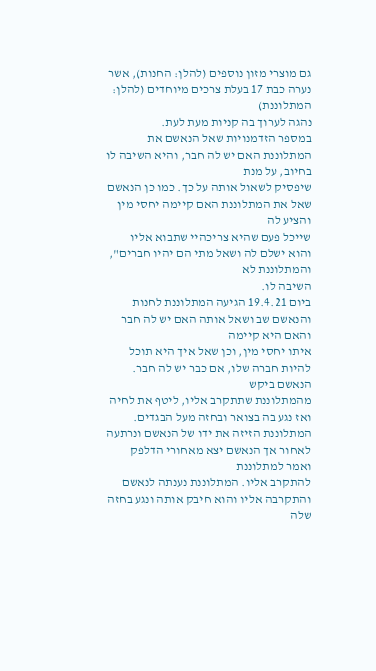גם מוצרי מזון נוספים (להלן: החנות), אשר נערה כבת 17 בעלת צרכים מיוחדים (להלן: המתלוננת)
נהגה לערוך בה קניות מעת לעת.
במספר הזדמנויות שאל הנאשם את המתלוננת האם יש לה חבר, והיא השיבה לו בחיוב, על מנת
שיפסיק לשאול אותה על כך. כמו כן הנאשם שאל את המתלוננת האם קיימה יחסי מין והציע לה
שייכל פעם שהיא צריכהיי שתבוא אליו והוא ישלם לה ושאל מתי הם יהיו חברים", והמתלוננת לא
השיבה לו.
ביום 19.4.21 הגיעה המתלוננת לחנות והנאשם שב ושאל אותה האם יש לה חבר והאם היא קיימה
איתו יחסי מין, וכן שאל איך היא תוכל להיות חברה שלו, אם כבר יש לה חבר. הנאשם ביקש
מהמתלוננת שתתקרב אליו, ליטף את לחיה ואז נגע בה בצואר ובחזה מעל הבגדים.
המתלוננת הזיזה את ידו של הנאשם ונרתעה לאחור אך הנאשם יצא מאחורי הדלפק ואמר למתלוננת
להתקרב אליו. המתלוננת נענתה לנאשם והתקרבה אליו והוא חיבק אותה ונגע בחזה שלה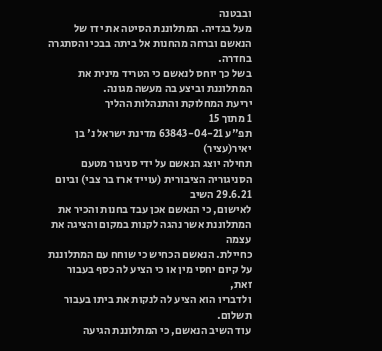ובבטנה
מעל בגדיה. המתלוננת הסיטה את ידו של הנאשם וברחה מהחנות אל ביתה בבכי והסתגרה בחדרה.
בשל כך יוחס לנאשם כי הטריד מינית את המתלוננת וביצע בה מעשה מגונה.
יריעת המחלוקת והתנהלות ההליך
1 מתוך 15
תפ"ע 63843-04-21 מדינת ישראל נ' בן יאיר(עציר)
תחילה יוצג הנאשם על ידי סניגור מטעם הסניגוריה הציבורית (עוייד ארז בר צבי) וביום 29.6.21 השיב
לאישום, כי הנאשם אכן עבד בחנות והכיר את המתלוננת אשר נהגה לקנות במקום והציגה את עצמה
כחיילת. הנאשם הכחיש כי שוחח עם המתלוננת על קיום יחסי מין או כי הציע לה כסף בעבור זאת,
ולדבריו הוא הציע לה לנקות את ביתו בעבור תשלום.
עוד השיב הנאשם, כי המתלוננת הגיעה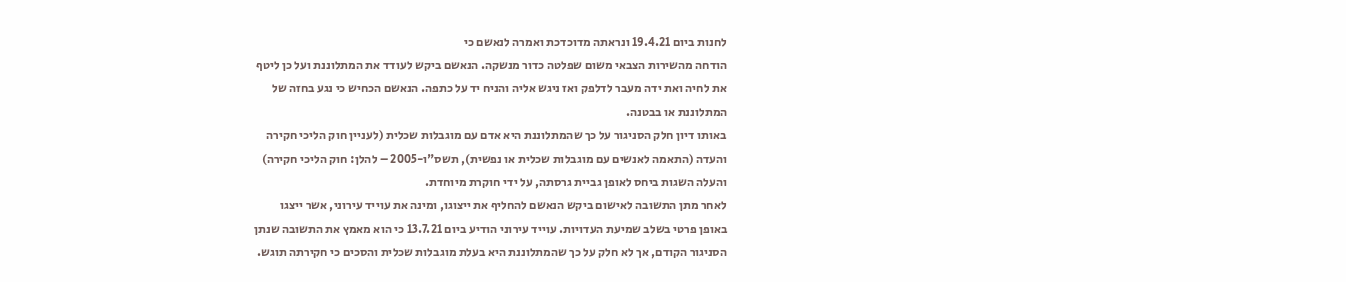לחנות ביום 19.4.21 ונראתה מדוכדכת ואמרה לנאשם כי
הודחה מהשירות הצבאי משום שפלטה כדור מנשקה. הנאשם ביקש לעודד את המתלוננת ועל כן ליטף
את לחיה ואת ידה מעבר לדלפק ואז ניגש אליה והניח יד על כתפה. הנאשם הכחיש כי נגע בחזה של
המתלוננת או בבטנה.
באותו דיון חלק הסניגור על כך שהמתלוננת היא אדם עם מוגבלות שכלית (לעניין חוק הליכי חקירה
והעדה (התאמה לאנשים עם מוגבלות שכלית או נפשית), תשס"ו-2005 – להלן: חוק הליכי חקירה)
והעלה השגות ביחס לאופן גביית גרסתה, על ידי חוקרת מיוחדת.
לאחר מתן התשובה לאישום ביקש הנאשם להחליף את ייצוגו, ומינה את עוייד עירוני, אשר ייצגו
באופן פרטי בשלב שמיעת העדויות. עוייד עירוני הודיע ביום 13.7.21 כי הוא מאמץ את התשובה שנתן
הסניגור הקודם, אך לא חלק על כך שהמתלוננת היא בעלת מוגבלות שכלית והסכים כי חקירתה תוגש.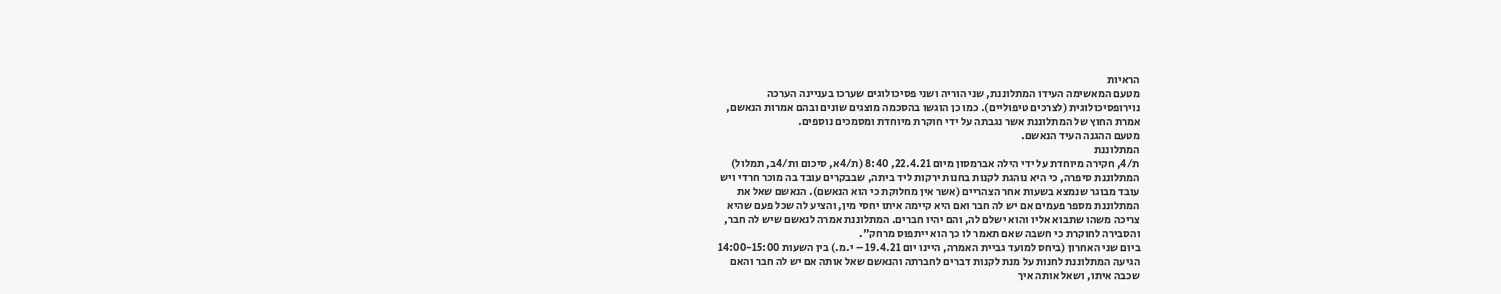הראיות
מטעם המאשימה העידו המתלוננת, שני הוריה ושני פסיכולוגים שערכו בעניינה הערכה
נוירופסיכולוגית (לצרכים טיפוליים). כמו כן הוגשו בהסכמה מוצגים שונים ובהם אמרות הנאשם,
אמרת החוץ של המתלוננת אשר נגבתה על ידי חוקרת מיוחדת ומסמכים נוספים.
מטעם ההגנה העיד הנאשם.
המתלוננת
ת/4, חקירה מיוחדת על ידי הילה אברמסון מיום 22.4.21, 8:40 (ת/4א, סיכום ות/4ב, תמלול)
המתלוננת סיפרה, כי היא נוהגת לקנות בחנות ירקות ליד ביתה, שבבקרים עובד בה מוכר חרדי ויש
עובד מבוגר שנמצא בשעות אחר הצהריים (אשר אין מחלוקת כי הוא הנאשם). הנאשם שאל את
המתלוננת מספר פעמים אם יש לה חבר ואם היא קיימה איתו יחסי מין, והציע לה שכל פעם שהיא
צריכה משהו שתבוא אליו והוא ישלם לה, והם יהיו חברים. המתלוננת אמרה לנאשם שיש לה חבר,
והסבירה לחוקרת כי חשבה שאם תאמר לו כך הוא ייתפוס מרחק".
ביום שני האחרון (ביחס למועד גביית האמרה, היינו יום 19.4.21 – י.מ.) בין השעות 14:00-15:00
הגיעה המתלוננת לחנות על מנת לקנות דברים לחברתה והנאשם שאל אותה אם יש לה חבר והאם
שכבה איתו, ושאל אותה איך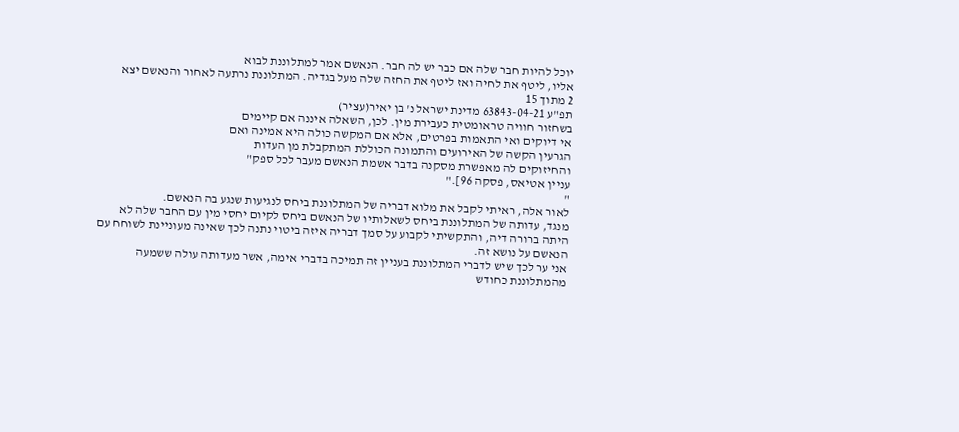יוכל להיות חבר שלה אם כבר יש לה חבר. הנאשם אמר למתלוננת לבוא
אליו, ליטף את לחיה ואז ליטף את החזה שלה מעל בגדיה. המתלוננת נרתעה לאחור והנאשם יצא
2 מתוך 15
תפ"ע 63843-04-21 מדינת ישראל נ' בן יאיר(עציר)
בשחזור חוויה טראומטית כעבירת מין. לכן, השאלה איננה אם קיימים
אי דיוקים ואי התאמות בפרטים, אלא אם המקשה כולה היא אמינה ואם
הגרעין הקשה של האירועים והתמונה הכוללת המתקבלת מן העדות
והחיזוקים לה מאפשרת מסקנה בדבר אשמת הנאשם מעבר לכל ספק"
עניין אטיאס, פסקה 96]."
"
לאור אלה, ראיתי לקבל את מלוא דבריה של המתלוננת ביחס לנגיעות שנגע בה הנאשם.
מנגד, עדותה של המתלוננת ביחס לשאלותיו של הנאשם ביחס לקיום יחסי מין עם החבר שלה לא
היתה ברורה דיה, והתקשיתי לקבוע על סמך דבריה איזה ביטוי נתנה לכך שאינה מעוניינת לשוחח עם
הנאשם על נושא זה.
אני ער לכך שיש לדברי המתלוננת בעניין זה תמיכה בדברי אימה, אשר מעדותה עולה ששמעה
מהמתלוננת כחודש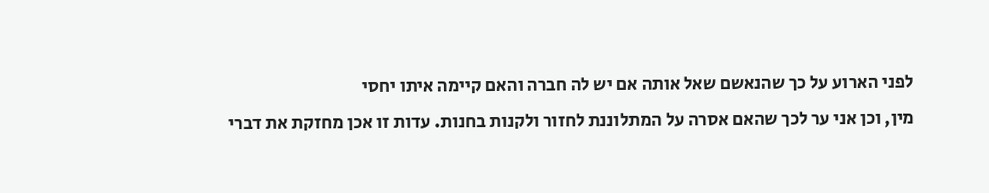לפני הארוע על כך שהנאשם שאל אותה אם יש לה חברה והאם קיימה איתו יחסי
מין, וכן אני ער לכך שהאם אסרה על המתלוננת לחזור ולקנות בחנות. עדות זו אכן מחזקת את דברי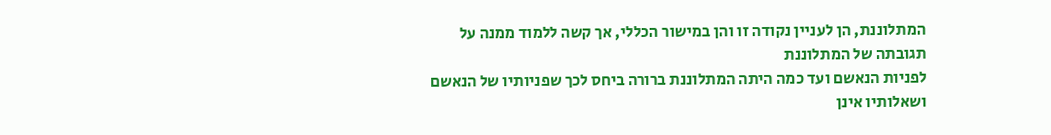המתלוננת, הן לעניין נקודה זו והן במישור הכללי, אך קשה ללמוד ממנה על תגובתה של המתלוננת
לפניות הנאשם ועד כמה היתה המתלוננת ברורה ביחס לכך שפניותיו של הנאשם ושאלותיו אינן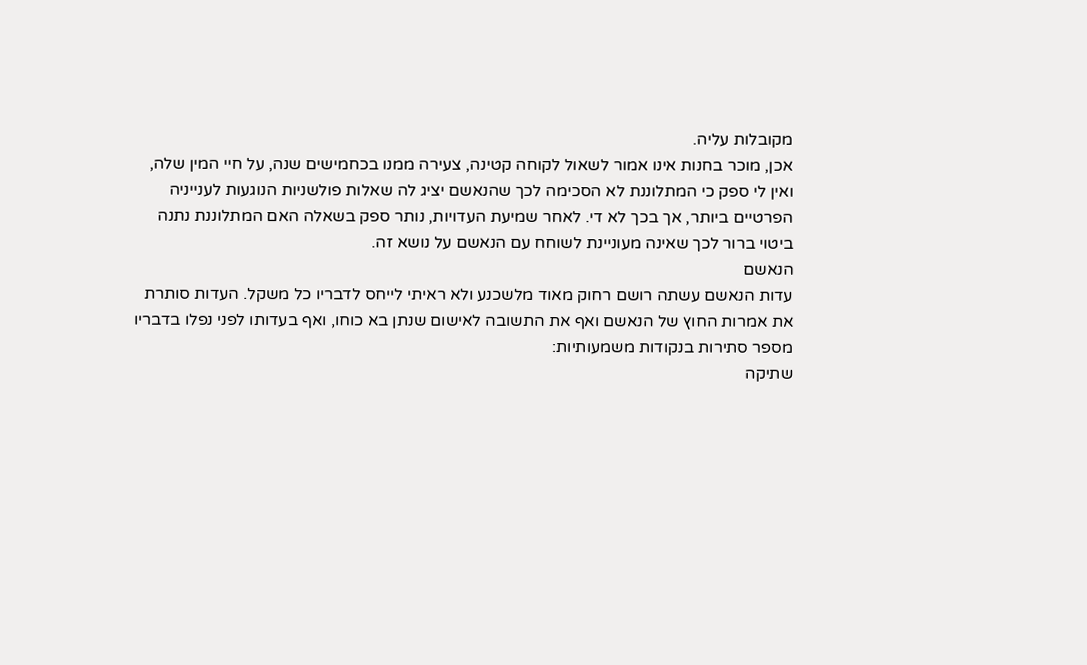מקובלות עליה.
אכן, מוכר בחנות אינו אמור לשאול לקוחה קטינה, צעירה ממנו בכחמישים שנה, על חיי המין שלה,
ואין לי ספק כי המתלוננת לא הסכימה לכך שהנאשם יציג לה שאלות פולשניות הנוגעות לענייניה
הפרטיים ביותר, אך בכך לא די. לאחר שמיעת העדויות, נותר ספק בשאלה האם המתלוננת נתנה
ביטוי ברור לכך שאינה מעוניינת לשוחח עם הנאשם על נושא זה.
הנאשם
עדות הנאשם עשתה רושם רחוק מאוד מלשכנע ולא ראיתי לייחס לדבריו כל משקל. העדות סותרת
את אמרות החוץ של הנאשם ואף את התשובה לאישום שנתן בא כוחו, ואף בעדותו לפני נפלו בדבריו
מספר סתירות בנקודות משמעותיות:
שתיקה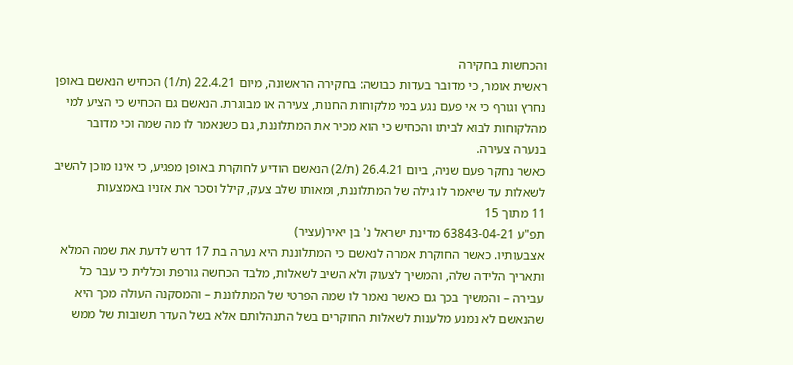והכחשות בחקירה
ראשית אומר, כי מדובר בעדות כבושה: בחקירה הראשונה, מיום 22.4.21 (ת/1) הכחיש הנאשם באופן
נחרץ וגורף כי אי פעם נגע במי מלקוחות החנות, צעירה או מבוגרת. הנאשם גם הכחיש כי הציע למי
מהלקוחות לבוא לביתו והכחיש כי הוא מכיר את המתלוננת, גם כשנאמר לו מה שמה וכי מדובר
בנערה צעירה.
כאשר נחקר פעם שניה, ביום 26.4.21 (ת/2) הנאשם הודיע לחוקרת באופן מפגיע, כי אינו מוכן להשיב
לשאלות עד שיאמר לו גילה של המתלוננת, ומאותו שלב צעק, קילל וסכר את אזניו באמצעות
11 מתוך 15
תפ"ע 63843-04-21 מדינת ישראל נ' בן יאיר(עציר)
אצבעותיו. כאשר החוקרת אמרה לנאשם כי המתלוננת היא נערה בת 17 דרש לדעת את שמה המלא
ותאריך הלידה שלה, והמשיך לצעוק ולא השיב לשאלות, מלבד הכחשה גורפת וכללית כי עבר כל
עבירה – והמשיך בכך גם כאשר נאמר לו שמה הפרטי של המתלוננת – והמסקנה העולה מכך היא
שהנאשם לא נמנע מלענות לשאלות החוקרים בשל התנהלותם אלא בשל העדר תשובות של ממש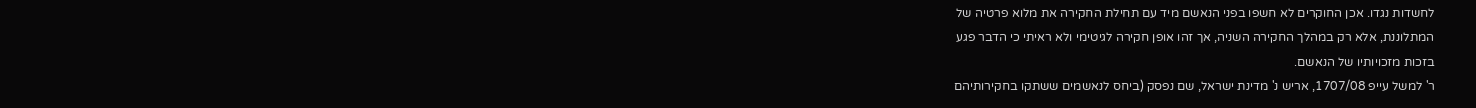לחשדות נגדו. אכן החוקרים לא חשפו בפני הנאשם מיד עם תחילת החקירה את מלוא פרטיה של
המתלוננת, אלא רק במהלך החקירה השניה, אך זהו אופן חקירה לגיטימי ולא ראיתי כי הדבר פגע
בזכות מזכויותיו של הנאשם.
ר' למשל עייפ 1707/08, אריש נ' מדינת ישראל, שם נפסק (ביחס לנאשמים ששתקו בחקירותיהם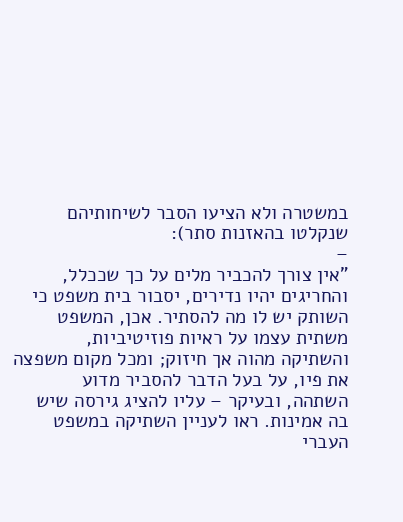במשטרה ולא הציעו הסבר לשיחותיהם שנקלטו בהאזנות סתר):
–
"אין צורך להכביר מלים על כך שככלל, והחריגים יהיו נדירים, יסבור בית משפט כי
השותק יש לו מה להסתיר. אכן, המשפט משתית עצמו על ראיות פוזיטיביות,
והשתיקה מהוה אך חיזוק; ומכל מקום משפצה את פיו, על בעל הדבר להסביר מדוע
השתהה, ובעיקר – עליו להציג גירסה שיש בה אמינות. ראו לעניין השתיקה במשפט
העברי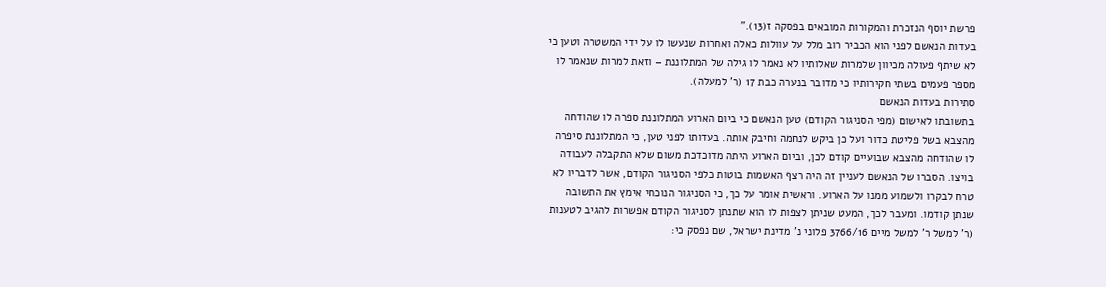פרשת יוסף הנזכרת והמקורות המובאים בפסקה ז(13)."
בעדות הנאשם לפני הוא הכביר רוב מלל על עוולות כאלה ואחרות שנעשו לו על ידי המשטרה וטען כי
לא שיתף פעולה מכיוון שלמרות שאלותיו לא נאמר לו גילה של המתלוננת – וזאת למרות שנאמר לו
מספר פעמים בשתי חקירותיו כי מדובר בנערה כבת 17 (ר' למעלה).
סתירות בעדות הנאשם
בתשובתו לאישום (מפי הסניגור הקודם) טען הנאשם כי ביום הארוע המתלוננת ספרה לו שהודחה
מהצבא בשל פליטת כדור ועל כן ביקש לנחמה וחיבק אותה. בעדותו לפני טען, כי המתלוננת סיפרה
לו שהודחה מהצבא שבועיים קודם לכן, וביום הארוע היתה מדוכדכת משום שלא התקבלה לעבודה
בויצו. הסברו של הנאשם לעניין זה היה רצף האשמות בוטות כלפי הסניגור הקודם, אשר לדבריו לא
טרח לבקרו ולשמוע ממנו על הארוע. וראשית אומר על כך, כי הסניגור הנוכחי אימץ את התשובה
שנתן קודמו. ומעבר לכך, המעט שניתן לצפות לו הוא שתנתן לסניגור הקודם אפשרות להגיב לטענות
(ר' למשל ר' למשל מיים 3766/16 פלוני נ' מדינת ישראל, שם נפסק כי: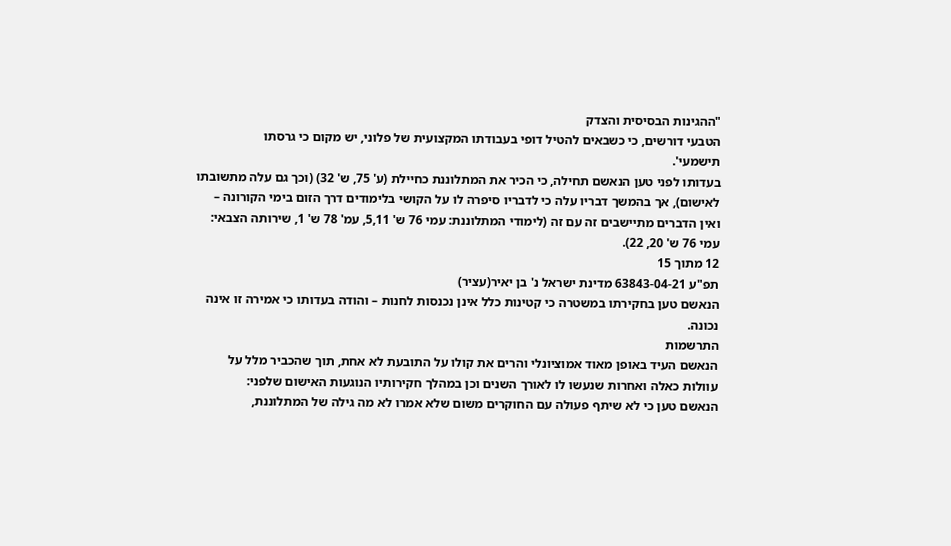"ההגינות הבסיסית והצדק
הטבעי דורשים, כי כשבאים להטיל דופי בעבודתו המקצועית של פלוני, יש מקום כי גרסתו
תישמעי'.
בעדותו לפני טען הנאשם תחילה, כי הכיר את המתלוננת כחיילת (ע' 75, ש' 32) (וכך גם עלה מתשובתו
לאישום), אך בהמשך דבריו עלה כי לדבריו סיפרה לו על הקושי בלימודים דרך הזום בימי הקורונה –
ואין הדברים מתיישבים זה עם זה (לימודי המתלוננת: עמי 76 ש' 5,11, עמ' 78 ש' 1, שירותה הצבאי:
עמי 76 ש' 20, 22).
12 מתוך 15
תפ"ע 63843-04-21 מדינת ישראל נ' בן יאיר(עציר)
הנאשם טען בחקירתו במשטרה כי קטינות כלל אינן נכנסות לחנות – והודה בעדותו כי אמירה זו אינה
נכונה.
התרשמות
הנאשם העיד באופן מאוד אמוציונלי והרים את קולו על התובעת לא אחת, תוך שהכביר מלל על
עוולות כאלה ואחרות שנעשו לו לאורך השנים וכן במהלך חקירותיו הנוגעות האישום שלפני:
הנאשם טען כי לא שיתף פעולה עם החוקרים משום שלא אמרו לא מה גילה של המתלוננת,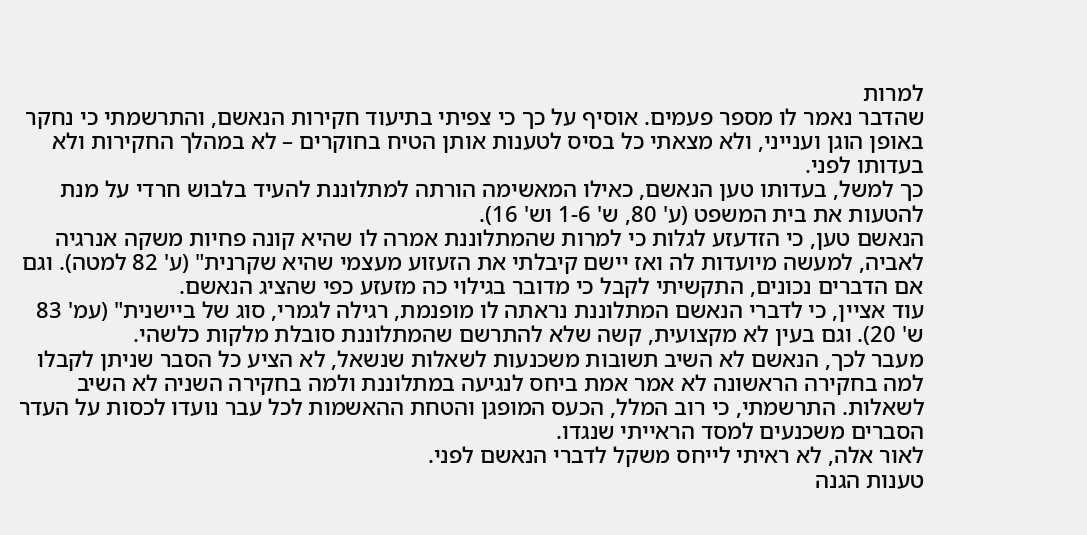למרות
שהדבר נאמר לו מספר פעמים. אוסיף על כך כי צפיתי בתיעוד חקירות הנאשם, והתרשמתי כי נחקר
באופן הוגן וענייני, ולא מצאתי כל בסיס לטענות אותן הטיח בחוקרים – לא במהלך החקירות ולא
בעדותו לפני.
כך למשל, בעדותו טען הנאשם, כאילו המאשימה הורתה למתלוננת להעיד בלבוש חרדי על מנת
להטעות את בית המשפט (ע' 80, ש' 1-6 וש' 16).
הנאשם טען, כי הזדעזע לגלות כי למרות שהמתלוננת אמרה לו שהיא קונה פחיות משקה אנרגיה
לאביה, למעשה מיועדות לה ואז יישם קיבלתי את הזעזוע מעצמי שהיא שקרנית" (ע' 82 למטה). וגם
אם הדברים נכונים, התקשיתי לקבל כי מדובר בגילוי כה מזעזע כפי שהציג הנאשם.
עוד אציין, כי לדברי הנאשם המתלוננת נראתה לו מופנמת, רגילה לגמרי, סוג של ביישנית" (עמ' 83
ש' 20). וגם בעין לא מקצועית, קשה שלא להתרשם שהמתלוננת סובלת מלקות כלשהי.
מעבר לכך, הנאשם לא השיב תשובות משכנעות לשאלות שנשאל, לא הציע כל הסבר שניתן לקבלו
למה בחקירה הראשונה לא אמר אמת ביחס לנגיעה במתלוננת ולמה בחקירה השניה לא השיב
לשאלות. התרשמתי, כי רוב המלל, הכעס המופגן והטחת ההאשמות לכל עבר נועדו לכסות על העדר
הסברים משכנעים למסד הראייתי שנגדו.
לאור אלה, לא ראיתי לייחס משקל לדברי הנאשם לפני.
טענות הגנה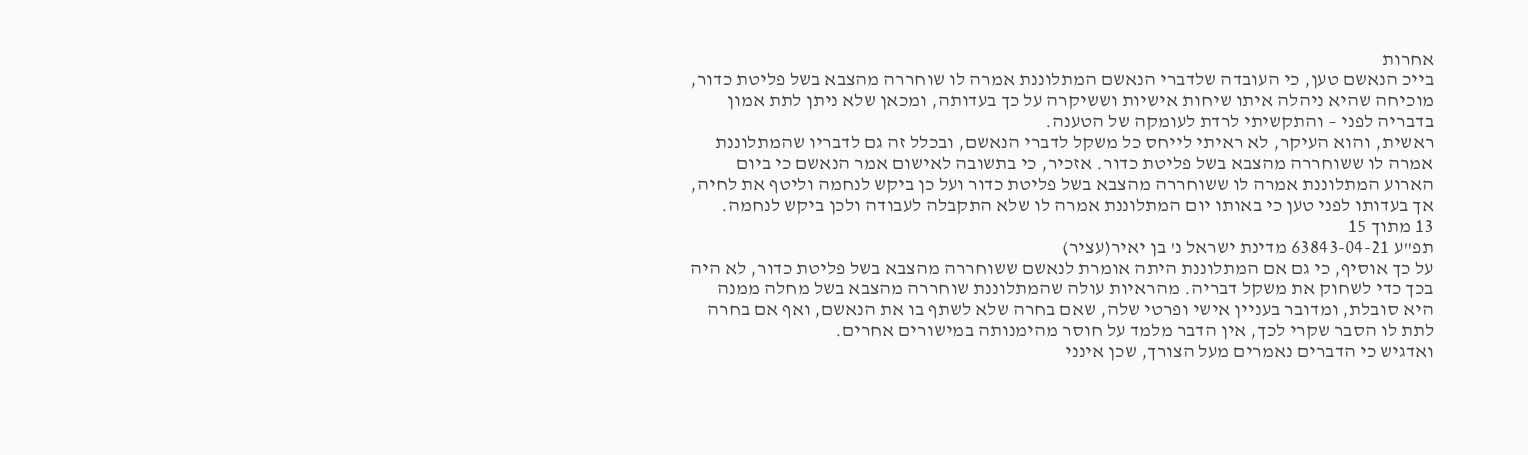אחרות
בייכ הנאשם טען, כי העובדה שלדברי הנאשם המתלוננת אמרה לו שוחררה מהצבא בשל פליטת כדור,
מוכיחה שהיא ניהלה איתו שיחות אישיות וששיקרה על כך בעדותה, ומכאן שלא ניתן לתת אמון
בדבריה לפני – והתקשיתי לרדת לעומקה של הטענה.
ראשית, והוא העיקר, לא ראיתי לייחס כל משקל לדברי הנאשם, ובכלל זה גם לדבריו שהמתלוננת
אמרה לו ששוחררה מהצבא בשל פליטת כדור. אזכיר, כי בתשובה לאישום אמר הנאשם כי ביום
הארוע המתלוננת אמרה לו ששוחררה מהצבא בשל פליטת כדור ועל כן ביקש לנחמה וליטף את לחיה,
אך בעדותו לפני טען כי באותו יום המתלוננת אמרה לו שלא התקבלה לעבודה ולכן ביקש לנחמה.
13 מתוך 15
תפ"ע 63843-04-21 מדינת ישראל נ' בן יאיר(עציר)
על כך אוסיף, כי גם אם המתלוננת היתה אומרת לנאשם ששוחררה מהצבא בשל פליטת כדור, לא היה
בכך כדי לשחוק את משקל דבריה. מהראיות עולה שהמתלוננת שוחררה מהצבא בשל מחלה ממנה
היא סובלת, ומדובר בעניין אישי ופרטי שלה, שאם בחרה שלא לשתף בו את הנאשם, ואף אם בחרה
לתת לו הסבר שקרי לכך, אין הדבר מלמד על חוסר מהימנותה במישורים אחרים.
ואדגיש כי הדברים נאמרים מעל הצורך, שכן אינני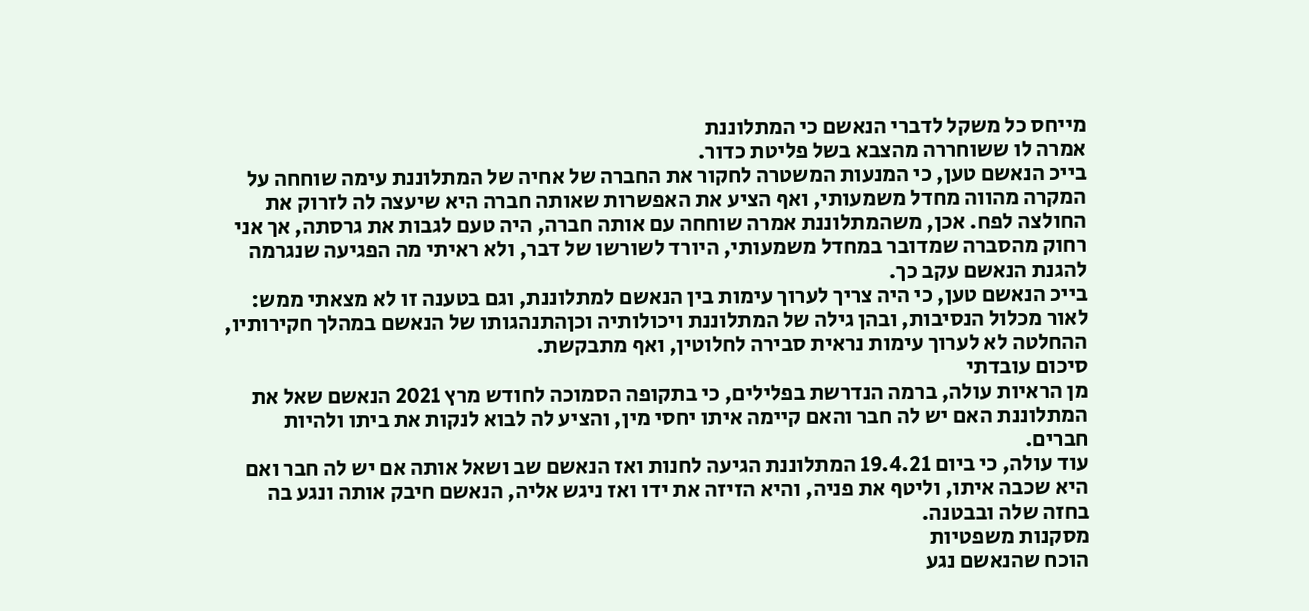מייחס כל משקל לדברי הנאשם כי המתלוננת
אמרה לו ששוחררה מהצבא בשל פליטת כדור.
בייכ הנאשם טען, כי המנעות המשטרה לחקור את החברה של אחיה של המתלוננת עימה שוחחה על
המקרה מהווה מחדל משמעותי, ואף הציע את האפשרות שאותה חברה היא שיעצה לה לזרוק את
החולצה לפח. אכן, משהמתלוננת אמרה שוחחה עם אותה חברה, היה טעם לגבות את גרסתה, אך אני
רחוק מהסברה שמדובר במחדל משמעותי, היורד לשורשו של דבר, ולא ראיתי מה הפגיעה שנגרמה
להגנת הנאשם עקב כך.
בייכ הנאשם טען, כי היה צריך לערוך עימות בין הנאשם למתלוננת, וגם בטענה זו לא מצאתי ממש:
לאור מכלול הנסיבות, ובהן גילה של המתלוננת ויכולותיה וכןהתנהגותו של הנאשם במהלך חקירותיו,
ההחלטה לא לערוך עימות נראית סבירה לחלוטין, ואף מתבקשת.
סיכום עובדתי
מן הראיות עולה, ברמה הנדרשת בפלילים, כי בתקופה הסמוכה לחודש מרץ 2021 הנאשם שאל את
המתלוננת האם יש לה חבר והאם קיימה איתו יחסי מין, והציע לה לבוא לנקות את ביתו ולהיות
חברים.
עוד עולה, כי ביום 19.4.21 המתלוננת הגיעה לחנות ואז הנאשם שב ושאל אותה אם יש לה חבר ואם
היא שכבה איתו, וליטף את פניה, והיא הזיזה את ידו ואז ניגש אליה, הנאשם חיבק אותה ונגע בה
בחזה שלה ובבטנה.
מסקנות משפטיות
הוכח שהנאשם נגע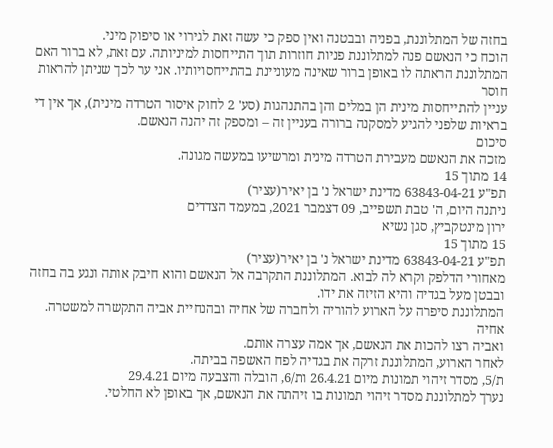בחזה של המתלוננת, בפניה ובבטנה ואין ספק כי עשה זאת לגירוי או סיפוק מיני.
הוכח כי הנאשם פנה למתלוננת פניות חוזרות תוך התייחסות למיניותה. עם זאת, לא ברור האם
המתלוננת הראתה לו באופן ברור שאינה מעוניינת בהתייחסויותיו. אני ער לכך שניתן להראות חוסר
עניין להתייחסות מינית הן במלים והן בהתנהגות (סע' 2 לחוק איסור הטרדה מינית), אך אין די
בראיות שלפני להגיע למסקנה ברורה בעניין זה – ומספק זה יהנה הנאשם.
סיכום
מזכה את הנאשם מעבירת הטרדה מינית ומרשיעו במעשה מגונה.
14 מתוך 15
תפ"ע 63843-04-21 מדינת ישראל נ' בן יאיר(עציר)
ניתנה היום, ה' טבת תשפייב, 09 דצמבר 2021, במעמד הצדדים
ירון מינטקביץ, סגן נשיא
15 מתוך 15
תפ"ע 63843-04-21 מדינת ישראל נ' בן יאיר(עציר)
מאחורי הדלפק וקרא לה לבוא. המתלוננת התקרבה אל הנאשם והוא חיבק אותה ונגע בה בחזה
ובבטן מעל בגדיה והיא הזיזה את ידו.
המתלוננת סיפרה על הארוע להוריה ולחברה של אחיה ובהנחיית אביה התקשרה למשטרה. אחיה
ואביה רצו להכות את הנאשם, אך אמה עצרה אותם.
לאחר הארוע, המתלוננת זרקה את בגדיה לפח האשפה בביתה.
ת/5, מסדר זיהוי תמונות מיום 26.4.21 ות/6, הובלה והצבעה מיום 29.4.21
נערך למתלוננת מסדר זיהוי תמונות בו זיהתה את הנאשם, אך באופן לא החלטי.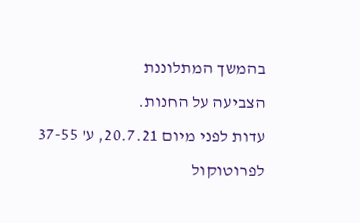בהמשך המתלוננת
הצביעה על החנות.
עדות לפני מיום 20.7.21, ע' 37-55 לפרוטוקול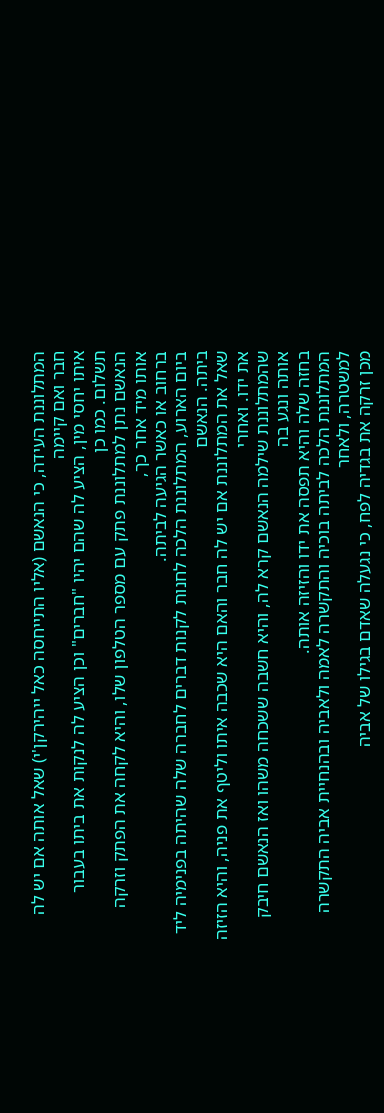המתלוננת העידה, כי הנאשם (אליו התייחסה כאל ייהירקן'י) שאל אותה אם יש לה חבר ואם קיימה
איתו יחסי מין, הציע לה שהם יהיו "חברים" וכן הציע לה לנקות את ביתו בעבור תשלום. כמו כן
הנאשם נתן למתלוננת פתק עם מספר הטלפון שלו, והיא לקחה את הפתק וזרקה אותו מיד אחר כך,
ברחוב או כאשר הגיעה לביתה.
ביום הארוע, המתלוננת הלכה לחנות לקנות דברים לחברה שלה שהיתה בפנימיה ליד ביתה. הנאשם
שאל את המתלוננת אם יש לה חבר והאם היא שכבה איתו וליטף את פניה, והיא הזיזה את ידו. ואחרי
שהמתלוננת שילמה הנאשם קרא לה, והיא חשבה ששכחה משהו ואז הנאשם חיבק אותה ונגע בה
בחזה שלה והיא תפסה את ידו והזיזה אותה.
המתלוננת הלכה לביתה בוכיה והתקשרה לאמה ולאביה ובהנחיית אביה התקשרה למשטרה, ולאחר
מכן זרקה את בגדיה לפח, כי נגעלה שאדם בגילו של אביה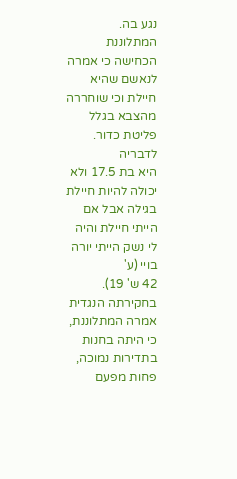נגע בה.
המתלוננת הכחישה כי אמרה לנאשם שהיא חיילת וכי שוחררה מהצבא בגלל פליטת כדור. לדבריה
היא בת 17.5 ולא יכולה להיות חיילת בגילה אבל אם הייתי חיילת והיה לי נשק הייתי יורה בויי (ע'
42 ש' 19).
בחקירתה הנגדית אמרה המתלוננת, כי היתה בחנות בתדירות נמוכה, פחות מפעם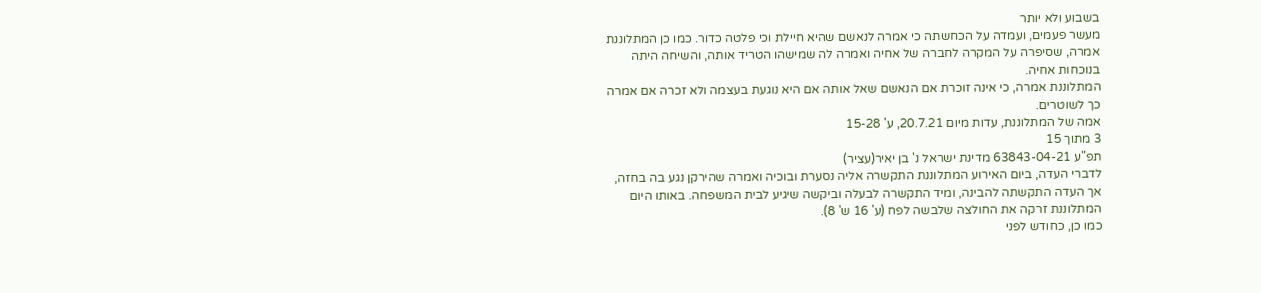בשבוע ולא יותר
מעשר פעמים, ועמדה על הכחשתה כי אמרה לנאשם שהיא חיילת וכי פלטה כדור. כמו כן המתלוננת
אמרה, שסיפרה על המקרה לחברה של אחיה ואמרה לה שמישהו הטריד אותה, והשיחה היתה
בנוכחות אחיה.
המתלוננת אמרה, כי אינה זוכרת אם הנאשם שאל אותה אם היא נוגעת בעצמה ולא זכרה אם אמרה
כך לשוטרים.
אמה של המתלוננת, עדות מיום 20.7.21, ע' 15-28
3 מתוך 15
תפ"ע 63843-04-21 מדינת ישראל נ' בן יאיר(עציר)
לדברי העדה, ביום האירוע המתלוננת התקשרה אליה נסערת ובוכיה ואמרה שהירקן נגע בה בחזה,
אך העדה התקשתה להבינה, ומיד התקשרה לבעלה וביקשה שיגיע לבית המשפחה. באותו היום
המתלוננת זרקה את החולצה שלבשה לפח (ע' 16 ש' 8).
כמו כן, כחודש לפני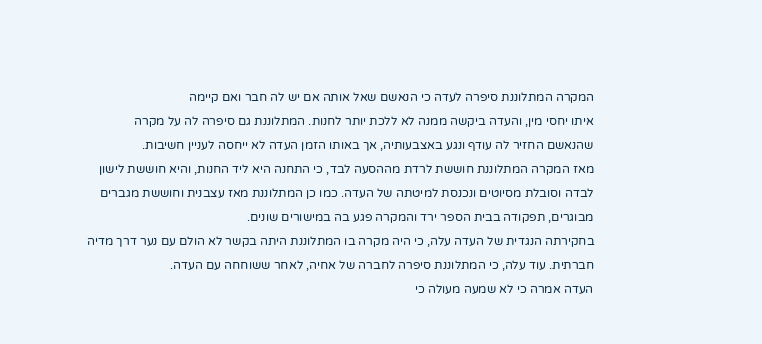המקרה המתלוננת סיפרה לעדה כי הנאשם שאל אותה אם יש לה חבר ואם קיימה
איתו יחסי מין, והעדה ביקשה ממנה לא ללכת יותר לחנות. המתלוננת גם סיפרה לה על מקרה
שהנאשם החזיר לה עודף ונגע באצבעותיה, אך באותו הזמן העדה לא ייחסה לעניין חשיבות.
מאז המקרה המתלוננת חוששת לרדת מההסעה לבד, כי התחנה היא ליד החנות, והיא חוששת לישון
לבדה וסובלת מסיוטים ונכנסת למיטתה של העדה. כמו כן המתלוננת מאז עצבנית וחוששת מגברים
מבוגרים, תפקודה בבית הספר ירד והמקרה פגע בה במישורים שונים.
בחקירתה הנגדית של העדה עלה, כי היה מקרה בו המתלוננת היתה בקשר לא הולם עם נער דרך מדיה
חברתית. עוד עלה, כי המתלוננת סיפרה לחברה של אחיה, לאחר ששוחחה עם העדה.
העדה אמרה כי לא שמעה מעולה כי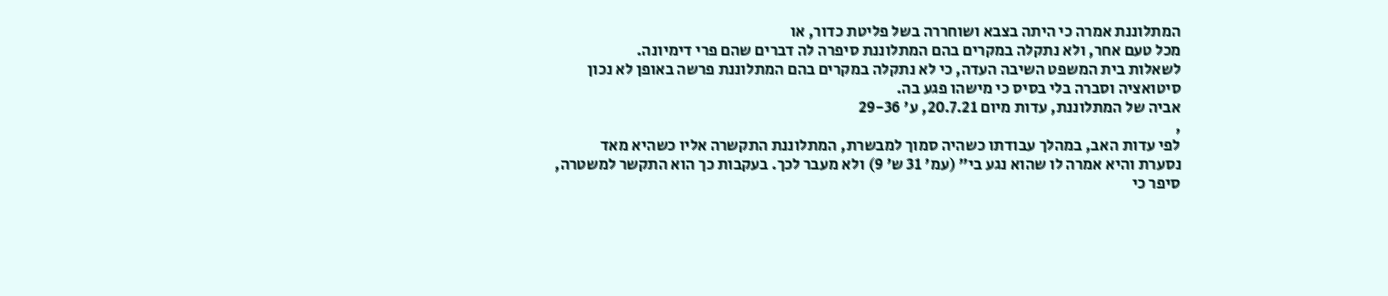המתלוננת אמרה כי היתה בצבא ושוחררה בשל פליטת כדור, או
מכל טעם אחר, ולא נתקלה במקרים בהם המתלוננת סיפרה לה דברים שהם פרי דימיונה.
לשאלות בית המשפט השיבה העדה, כי לא נתקלה במקרים בהם המתלוננת פרשה באופן לא נכון
סיטואציה וסברה בלי בסיס כי מישהו פגע בה.
אביה של המתלוננת, עדות מיום 20.7.21, ע' 29-36
,
לפי עדות האב, במהלך עבודתו כשהיה סמוך למבשרת, המתלוננת התקשרה אליו כשהיא מאד
נסערת והיא אמרה לו שהוא נגע בי" (עמ' 31 ש' 9) ולא מעבר לכך. בעקבות כך הוא התקשר למשטרה,
סיפר כי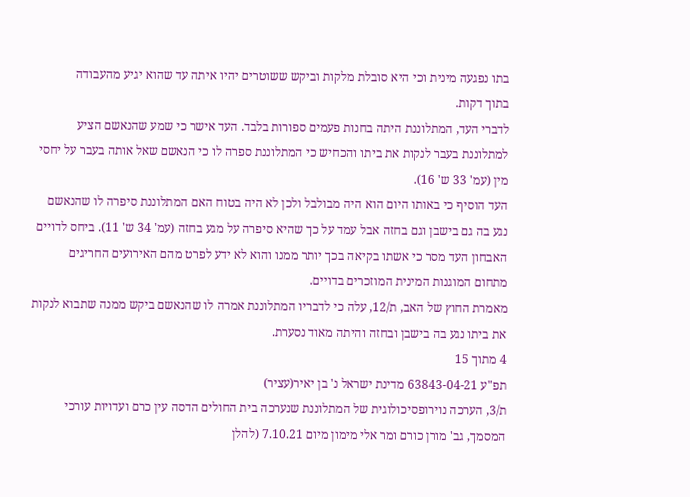בתו נפגעה מינית וכי היא סובלת מלקות וביקש ששוטרים יהיו איתה עד שהוא יגיע מהעבודה
בתוך דקות.
לדברי העד, המתלוננת היתה בחנות פעמים ספורות בלבד. העד אישר כי שמע שהנאשם הציע
למתלוננת בעבר לנקות את ביתו והכחיש כי המתלוננת ספרה לו כי הנאשם שאל אותה בעבר על יחסי
מין (עמ' 33 ש' 16).
העד הוסיף כי באותו היום הוא היה מבולבל ולכן לא היה בטוח האם המתלוננת סיפרה לו שהנאשם
נגע בה גם בישבן וגם בחזה אבל עמד על כך שהיא סיפרה על מגע בחזה (עמ' 34 ש' 11). ביחס לדויים
האבחון העד מסר כי אשתו בקיאה בכך יותר ממנו והוא לא ידע לפרט מהם האירועים החריגים
מתחום המוגנות המינית המוזכרים בדויים.
מאמרת החוץ של האב, ת/12, עלה כי לדבריו המתלוננת אמרה לו שהנאשם ביקש ממנה שתבוא לנקות
את ביתו נגע בה בישבן ובחזה והיתה מאוד נסערת.
4 מתוך 15
תפ"ע 63843-04-21 מדינת ישראל נ' בן יאיר(עציר)
ת/3, הערכה נוירופסיכולוגית של המתלוננת שנערכה בית החולים הדסה עין כרם ועדויות עורכי
המסמך, גב' מורן כורם ומר אלי מימון מיום 7.10.21 (להלן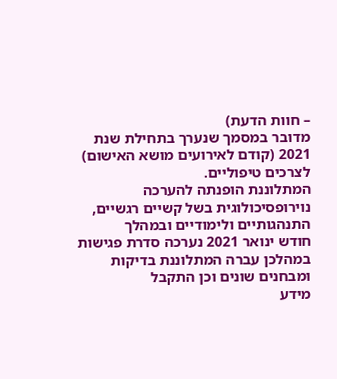– חוות הדעת)
מדובר במסמך שנערך בתחילת שנת 2021 (קודם לאירועים מושא האישום) לצרכים טיפוליים.
המתלוננת הופנתה להערכה נוירופסיכולוגית בשל קשיים רגשיים, התנהגותיים ולימודיים ובמהלך
חודש ינואר 2021 נערכה סדרת פגישות במהלכן עברה המתלוננת בדיקות ומבחנים שונים וכן התקבל
מידע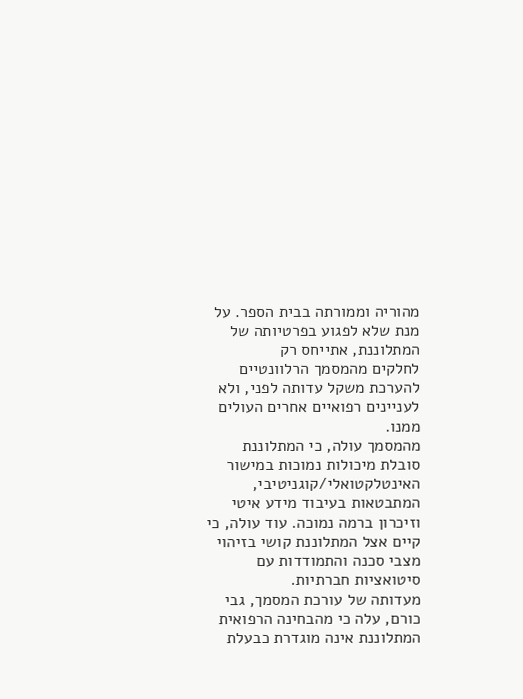מהוריה וממורתה בבית הספר. על מנת שלא לפגוע בפרטיותה של המתלוננת, אתייחס רק
לחלקים מהמסמך הרלוונטיים להערכת משקל עדותה לפני, ולא לעניינים רפואיים אחרים העולים
ממנו.
מהמסמך עולה, כי המתלוננת סובלת מיכולות נמוכות במישור האינטלקטואלי/קוגניטיבי,
המתבטאות בעיבוד מידע איטי וזיכרון ברמה נמוכה. עוד עולה, כי קיים אצל המתלוננת קושי בזיהוי
מצבי סכנה והתמודדות עם סיטואציות חברתיות.
מעדותה של עורכת המסמך, גבי כורם, עלה כי מהבחינה הרפואית המתלוננת אינה מוגדרת כבעלת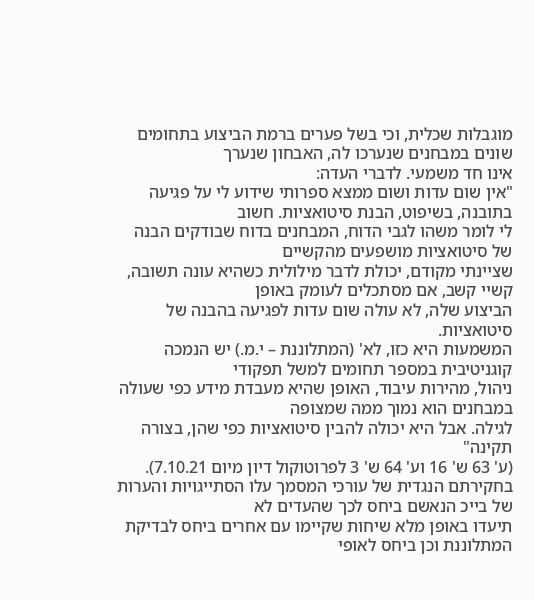מוגבלות שכלית, וכי בשל פערים ברמת הביצוע בתחומים שונים במבחנים שנערכו לה, האבחון שנערך
אינו חד משמעי. לדברי העדה:
"אין שום עדות ושום ממצא ספרותי שידוע לי על פגיעה בתובנה, בשיפוט, הבנת סיטואציות. חשוב
לי לומר משהו לגבי הדוח, המבחנים בדוח שבודקים הבנה של סיטואציות מושפעים מהקשיים
שציינתי מקודם, יכולת לדבר מילולית כשהיא עונה תשובה, קשיי קשב, אם מסתכלים לעומק באופן
הביצוע שלה, לא עולה שום עדות לפגיעה בהבנה של סיטואציות.
המשמעות היא כזו, לא' (המתלוננת – י.מ.) יש הנמכה קוגניטיבית במספר תחומים למשל תפקודי
ניהול, מהירות עיבוד, האופן שהיא מעבדת מידע כפי שעולה במבחנים הוא נמוך ממה שמצופה
לגילה. אבל היא יכולה להבין סיטואציות כפי שהן, בצורה תקינה"
(ע' 63 ש' 16 וע' 64 ש' 3 לפרוטוקול דיון מיום 7.10.21).
בחקירתם הנגדית של עורכי המסמך עלו הסתייגויות והערות של בייכ הנאשם ביחס לכך שהעדים לא
תיעדו באופן מלא שיחות שקיימו עם אחרים ביחס לבדיקת המתלוננת וכן ביחס לאופי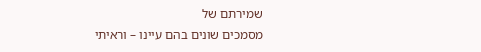שמירתם של
מסמכים שונים בהם עיינו – וראיתי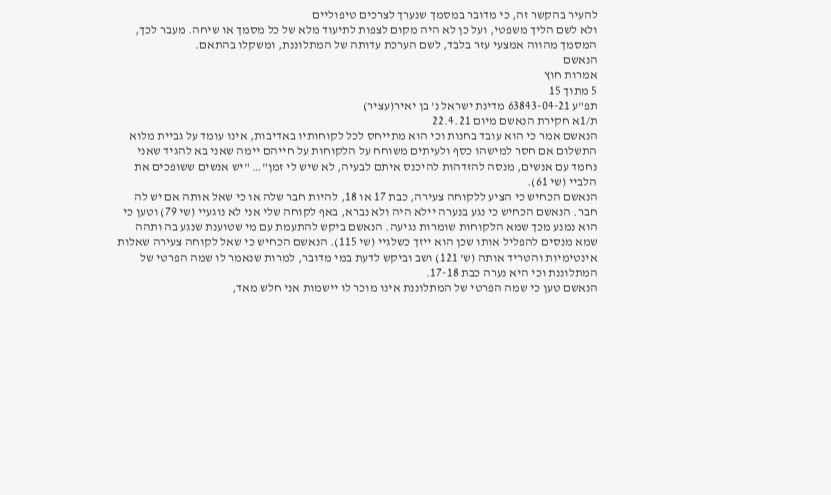להעיר בהקשר זה, כי מדובר במסמך שנערך לצרכים טיפוליים
ולא לשם הליך משפטי, ועל כן לא היה מקום לצפות לתיעוד מלא של כל מסמך או שיחה. מעבר לכך,
המסמך מהווה אמצעי עזר בלבד, לשם הערכת עדותה של המתלוננת, ומשקלו בהתאם.
הנאשם
אמרות חוץ
5 מתוך 15
תפ"ע 63843-04-21 מדינת ישראל נ' בן יאיר(עציר)
ת/1א חקירת הנאשם מיום 22.4.21
הנאשם אמר כי הוא עובד בחנות וכי הוא מתייחס לכל לקוחותיו באדיבות, אינו עומד על גביית מלוא
התשלום אם חסר למישהו כסף ולעיתים משוחח על הלקוחות על חייהם יימה שאני בא להגיד שאני
נחמד עם אנשים, מנסה להזדהות להיכנס איתם לבעיה, לא שיש לי זמן"… "יש אנשים ששופכים את
הלביי (שי 61).
הנאשם הכחיש כי הציע ללקוחה צעירה, כבת 17 או 18, להיות חבר שלה או כי שאל אותה אם יש לה
חבר. הנאשם הכחיש כי נגע בנערה יילא היה ולא נברא, באף לקוחה שלי אני לא נוגעיי (שי 79) וטען כי
הוא נמנע מכך שמא הלקוחות שומרות נגיעה. הנאשם ביקש להתעמת עם מי שטוענת שנגע בה ותהה
שמא מנסים להפליל אותו שכן הוא ייזך כשלגיי (שי 115). הנאשם הכחיש כי שאל לקוחה צעירה שאלות
אינטימיות והטריד אותה (ש' 121) ושב וביקש לדעת במי מדובר, למרות שנאמר לו שמה הפרטי של
המתלוננת וכי היא נערה כבת 17-18.
הנאשם טען כי שמה הפרטי של המתלוננת אינו מוכר לו יישמות אני חלש מאד,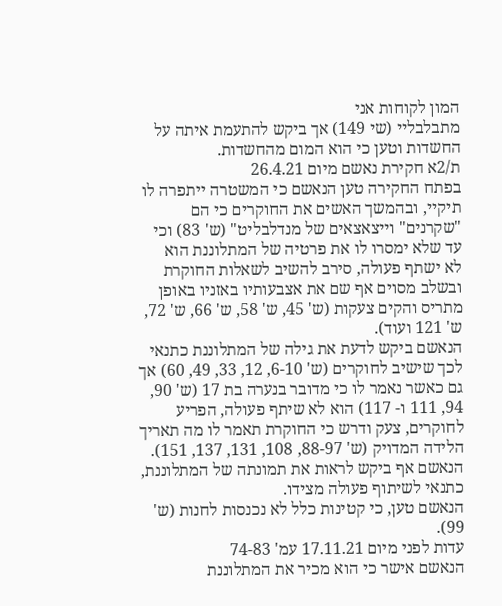המון לקוחות אני
מתבלבליי (שי 149) אך ביקש להתעמת איתה על החשדות וטען כי הוא המום מהחשדות.
ת/2א חקירת נאשם מיום 26.4.21
בפתח החקירה טען הנאשם כי המשטרה ייתפרה לו תיקיי, ובהמשך האשים את החוקרים כי הם
"שקרנים" וייצאצאים של מנדלבליט" (ש' 83) וכי עד שלא ימסרו לו את פרטיה של המתלוננת הוא
לא ישתף פעולה, סירב להשיב לשאלות החוקרת ובשלב מסוים אף שם את אצבעותיו באזניו באופן
מתריס והקים צעקות (ש' 45, ש' 58, ש' 66, ש' 72, ש' 121 ועוד).
הנאשם ביקש לדעת את גילה של המתלוננת כתנאי לכך שישיב לחוקרים (ש' 6-10, 12, 33, 49, 60) אך
גם כאשר נאמר לו כי מדובר בנערה בת 17 (ש' 90, 94, 111 ו- 117) הוא לא שיתף פעולה, הפריע
לחוקרים, צעק ודרש כי החוקרת תאמר לו מה תאריך הלידה המדויק (ש' 88-97, 108, 131, 137, 151).
הנאשם אף ביקש לראות את תמונתה של המתלוננת, כתנאי לשיתוף פעולה מצידו.
הנאשם טען, כי קטינות כלל לא נכנסות לחנות (ש' 99).
עדות לפני מיום 17.11.21 עמ' 74-83
הנאשם אישר כי הוא מכיר את המתלוננת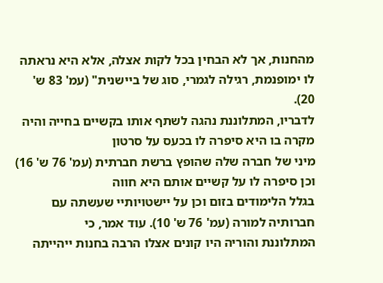מהחנות, אך לא הבחין בכל לקות אצלה, אלא היא נראתה
לו ימופנמת, רגילה לגמרי, סוג של ביישנית" (עמ' 83 ש' 20).
לדבריו, המתלוננת נהגה לשתף אותו בקשיים בחייה והיה מקרה בו היא סיפרה לו בכעס על סרטון
מיני של חברה שלה שהופץ ברשת חברתית (עמ' 76 ש' 16) וכן סיפרה לו על קשיים אותם היא חווה
בגלל הלימודים בזום וכן על יישטויותיי שעשתה עם חברותיה למורה (עמ' 76 ש' 10). עוד אמר, כי
המתלוננת והוריה היו קונים אצלו הרבה בחנות ייהייתה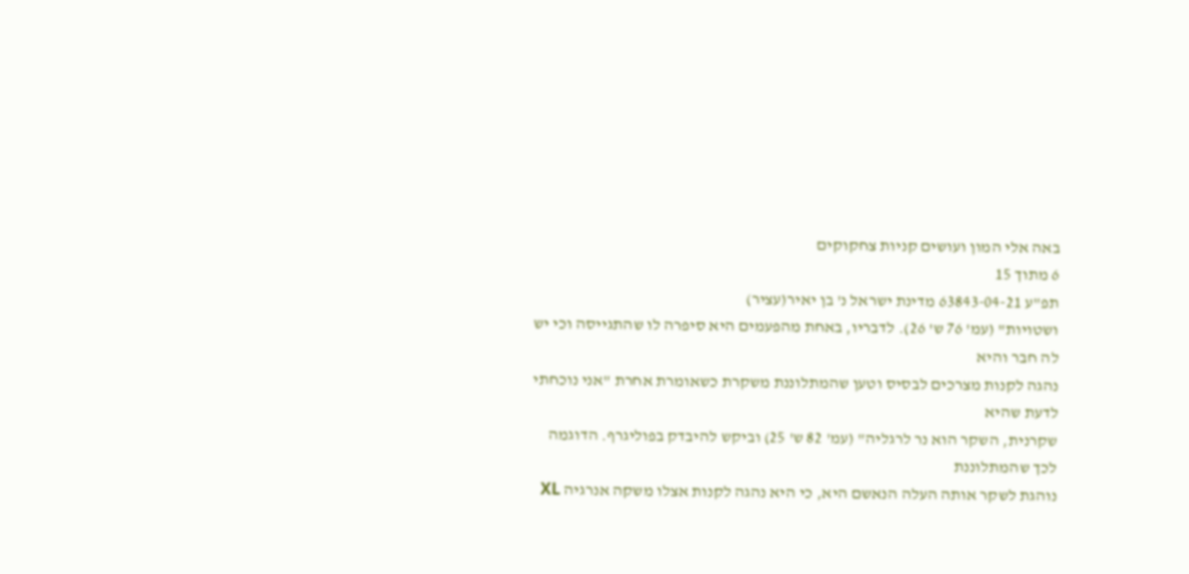באה אלי המון ועושים קניות צחקוקים
6 מתוך 15
תפ"ע 63843-04-21 מדינת ישראל נ' בן יאיר(עציר)
ושטויות" (עמ' 76 ש' 26). לדבריו, באחת מהפעמים היא סיפרה לו שהתגייסה וכי יש לה חבר והיא
נהגה לקנות מצרכים לבסיס וטען שהמתלוננת משקרת כשאומרת אחרת "אני נוכחתי לדעת שהיא
שקרנית, השקר הוא נר לרגליה" (עמ' 82 ש' 25) וביקש להיבדק בפוליגרף. הדוגמה לכך שהמתלוננת
נוהגת לשקר אותה העלה הנאשם היא, כי היא נהגה לקנות אצלו משקה אנרגיה XL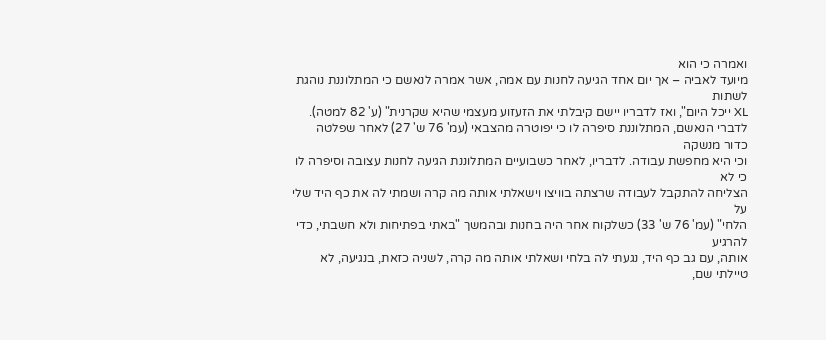ואמרה כי הוא
מיועד לאביה – אך יום אחד הגיעה לחנות עם אמה, אשר אמרה לנאשם כי המתלוננת נוהגת לשתות
XL ייכל היום", ואז לדבריו יישם קיבלתי את הזעזוע מעצמי שהיא שקרנית" (ע' 82 למטה).
לדברי הנאשם, המתלוננת סיפרה לו כי יפוטרה מהצבאי (עמ' 76 ש' 27) לאחר שפלטה כדור מנשקה
וכי היא מחפשת עבודה. לדבריו, לאחר כשבועיים המתלוננת הגיעה לחנות עצובה וסיפרה לו כי לא
הצליחה להתקבל לעבודה שרצתה בוויצו וישאלתי אותה מה קרה ושמתי לה את כף היד שלי על
הלחי" (עמ' 76 ש' 33) כשלקוח אחר היה בחנות ובהמשך "באתי בפתיחות ולא חשבתי, כדי להרגיע
אותה, עם גב כף היד, נגעתי לה בלחי ושאלתי אותה מה קרה, לשניה כזאת, בנגיעה, לא טיילתי שם,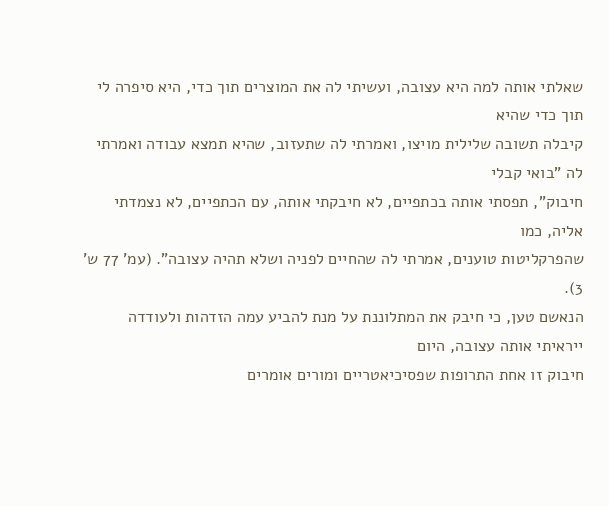שאלתי אותה למה היא עצובה, ועשיתי לה את המוצרים תוך כדי, היא סיפרה לי תוך כדי שהיא
קיבלה תשובה שלילית מויצו, ואמרתי לה שתעזוב, שהיא תמצא עבודה ואמרתי לה "בואי קבלי
חיבוק", תפסתי אותה בכתפיים, לא חיבקתי אותה, עם הכתפיים, לא נצמדתי אליה, כמו
שהפרקליטות טוענים, אמרתי לה שהחיים לפניה ושלא תהיה עצובה". (עמ' 77 ש' 3).
הנאשם טען, כי חיבק את המתלוננת על מנת להביע עמה הזדהות ולעודדה ייראיתי אותה עצובה, היום
חיבוק זו אחת התרופות שפסיכיאטריים ומורים אומרים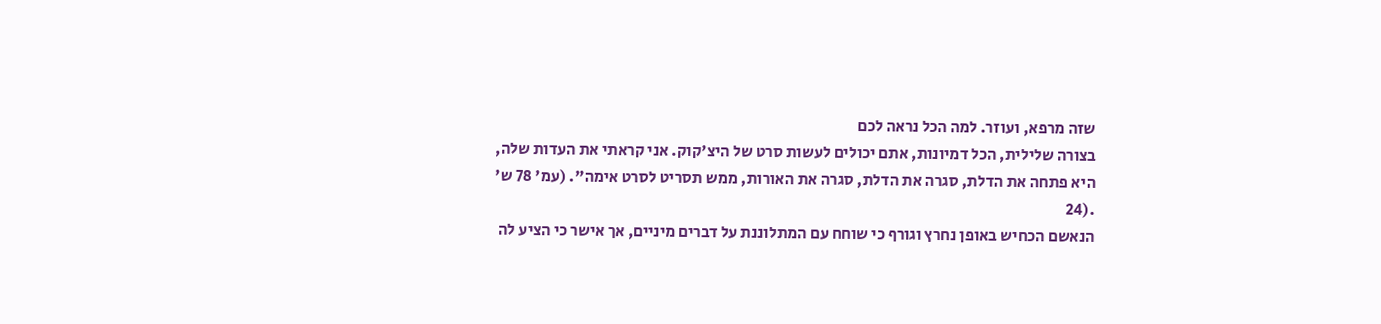שזה מרפא, ועוזר. למה הכל נראה לכם
בצורה שלילית, הכל דמיונות, אתם יכולים לעשות סרט של היצ'קוק. אני קראתי את העדות שלה,
היא פתחה את הדלת, סגרה את הדלת, סגרה את האורות, ממש תסריט לסרט אימה". (עמ' 78 ש'
.(24
הנאשם הכחיש באופן נחרץ וגורף כי שוחח עם המתלוננת על דברים מיניים, אך אישר כי הציע לה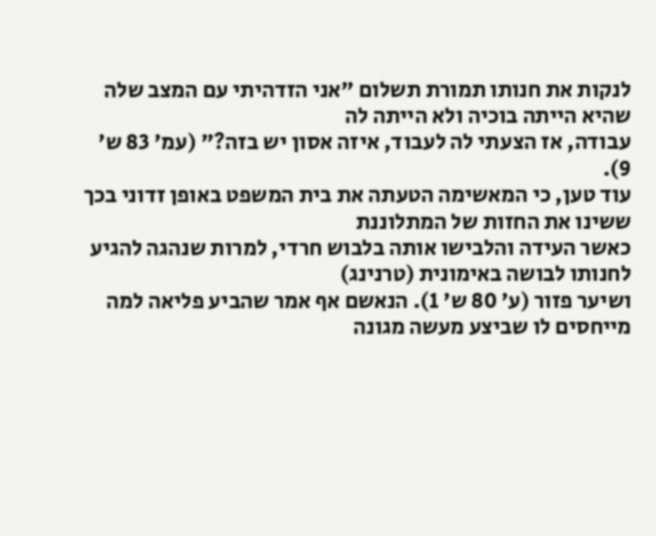לנקות את חנותו תמורת תשלום "אני הזדהיתי עם המצב שלה שהיא הייתה בוכיה ולא הייתה לה
עבודה, אז הצעתי לה לעבוד, איזה אסון יש בזה?" (עמ' 83 ש' 9).
עוד טען, כי המאשימה הטעתה את בית המשפט באופן זדוני בכך ששינו את החזות של המתלוננת
כאשר העידה והלבישו אותה בלבוש חרדי, למרות שנהגה להגיע לחנותו לבושה באימונית (טרנינג)
ושיער פזור (ע' 80 ש' 1). הנאשם אף אמר שהביע פליאה למה מייחסים לו שביצע מעשה מגונה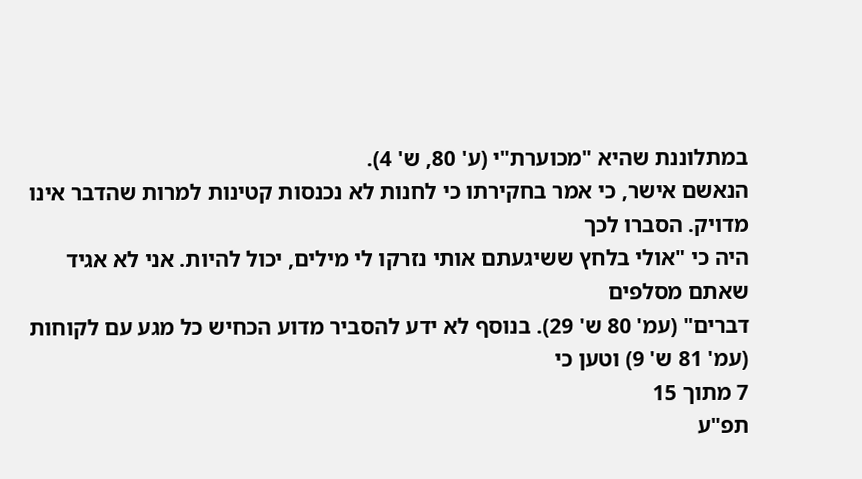במתלוננת שהיא "מכוערת"י (ע' 80, ש' 4).
הנאשם אישר, כי אמר בחקירתו כי לחנות לא נכנסות קטינות למרות שהדבר אינו מדויק. הסברו לכך
היה כי "אולי בלחץ ששיגעתם אותי נזרקו לי מילים, יכול להיות. אני לא אגיד שאתם מסלפים
דברים" (עמ' 80 ש' 29). בנוסף לא ידע להסביר מדוע הכחיש כל מגע עם לקוחות (עמ' 81 ש' 9) וטען כי
7 מתוך 15
תפ"ע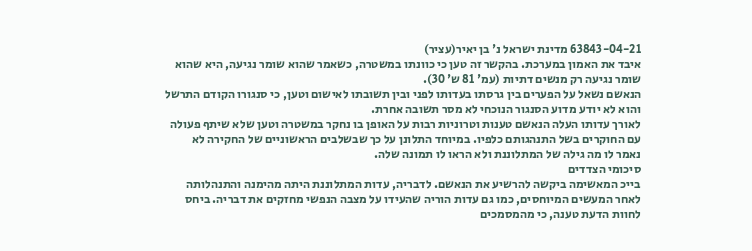63843-04-21 מדינת ישראל נ' בן יאיר(עציר)
איבד את האמון במערכת. בהקשר זה טען כי כוונתו במשטרה, כשאמר שהוא שומר נגיעה, היא שהוא
שומר נגיעה רק מנשים דתיות (עמ' 81 ש' 30).
הנאשם נשאל על הפערים בין גרסתו בעדותו לפני ובין תשובתו לאישום וטען, כי סנגורו הקודם התרשל
והוא לא יודע מדוע הסנגור הנוכחי לא מסר תשובה אחרת.
לאורך עדותו העלה הנאשם טענות וטרוניות רבות על האופן בו נחקר במשטרה וטען שלא שיתף פעולה
עם החוקרים בשל התנהגותם כלפיו. במיוחד התלונן על כך שבשלבים הראשוניים של החקירה לא
נאמר לו מה גילה של המתלוננת ולא הראו לו תמונה שלה.
סיכומי הצדדים
בייכ המאשימה ביקשה להרשיע את הנאשם. לדבריה, עדות המתלוננת היתה מהימנה והתנהלותה
לאחר המעשים המיוחסים, כמו גם עדות הוריה שהעידו על מצבה הנפשי מחזקים את דבריה. ביחס
לחוות הדעת טענה, כי מהמסמכים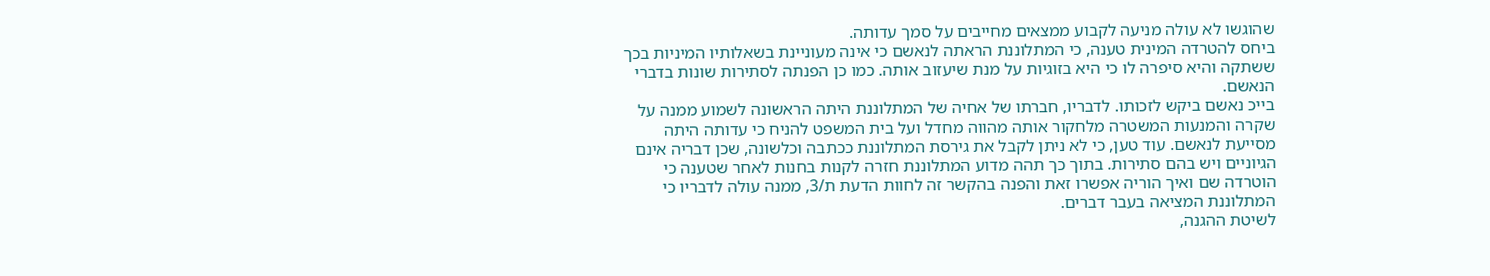שהוגשו לא עולה מניעה לקבוע ממצאים מחייבים על סמך עדותה.
ביחס להטרדה המינית טענה, כי המתלוננת הראתה לנאשם כי אינה מעוניינת בשאלותיו המיניות בכך
ששתקה והיא סיפרה לו כי היא בזוגיות על מנת שיעזוב אותה. כמו כן הפנתה לסתירות שונות בדברי
הנאשם.
בייכ נאשם ביקש לזכותו. לדבריו, חברתו של אחיה של המתלוננת היתה הראשונה לשמוע ממנה על
שקרה והמנעות המשטרה מלחקור אותה מהווה מחדל ועל בית המשפט להניח כי עדותה היתה
מסייעת לנאשם. עוד טען, כי לא ניתן לקבל את גירסת המתלוננת ככתבה וכלשונה, שכן דבריה אינם
הגיוניים ויש בהם סתירות. בתוך כך תהה מדוע המתלוננת חזרה לקנות בחנות לאחר שטענה כי
הוטרדה שם ואיך הוריה אפשרו זאת והפנה בהקשר זה לחוות הדעת ת/3, ממנה עולה לדבריו כי
המתלוננת המציאה בעבר דברים.
לשיטת ההגנה,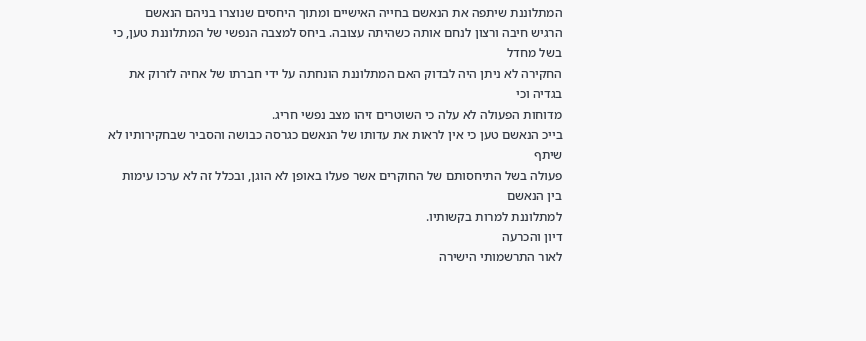המתלוננת שיתפה את הנאשם בחייה האישיים ומתוך היחסים שנוצרו בניהם הנאשם
הרגיש חיבה ורצון לנחם אותה כשהיתה עצובה. ביחס למצבה הנפשי של המתלוננת טען, כי בשל מחדל
החקירה לא ניתן היה לבדוק האם המתלוננת הונחתה על ידי חברתו של אחיה לזרוק את בגדיה וכי
מדוחות הפעולה לא עלה כי השוטרים זיהו מצב נפשי חריג.
בייכ הנאשם טען כי אין לראות את עדותו של הנאשם כגרסה כבושה והסביר שבחקירותיו לא שיתף
פעולה בשל התיחסותם של החוקרים אשר פעלו באופן לא הוגן, ובכלל זה לא ערכו עימות בין הנאשם
למתלוננת למרות בקשותיו.
דיון והכרעה
לאור התרשמותי הישירה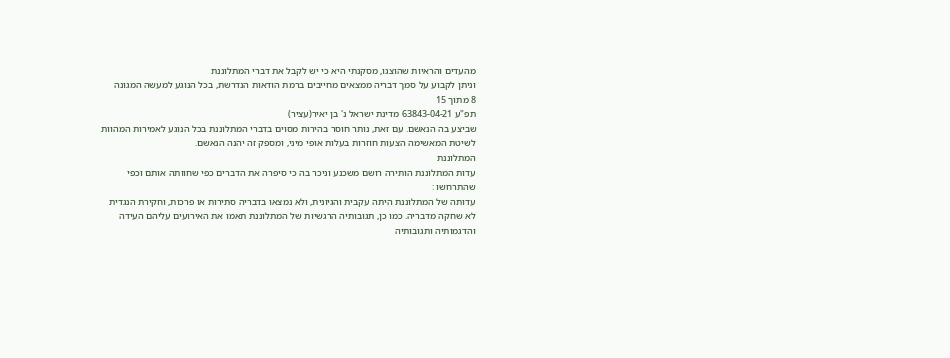מהעדים והראיות שהוצגו, מסקנתי היא כי יש לקבל את דברי המתלוננת
וניתן לקבוע על סמך דבריה ממצאים מחייבים ברמת הודאות הנדרשת, בכל הנוגע למעשה המגונה
8 מתוך 15
תפ"ע 63843-04-21 מדינת ישראל נ' בן יאיר(עציר)
שביצע בה הנאשם. עם זאת, נותר חוסר בהירות מסוים בדברי המתלוננת בכל הנוגע לאמירות המהוות
לשיטת המאשימה הצעות חוזרות בעלות אופי מיני, ומספק זה יהנה הנאשם.
המתלוננת
עדות המתלוננת הותירה רושם משכנע וניכר בה כי סיפרה את הדברים כפי שחוותה אותם וכפי
שהתרחשו :
עדותה של המתלוננת היתה עקבית והגיונית, ולא נמצאו בדבריה סתירות או פרכות, וחקירת הנגדית
לא שחקה מדבריה. כמו כן, תגובותיה הרגשיות של המתלוננת תאמו את האירועים עליהם העידה
והדגמותיה ותגובותיה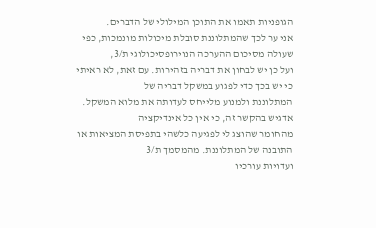הגופניות תאמו את התוכן המילולי של הדברים.
אני ער לכך שהמתלוננת סובלת מיכולות מונמכות, כפי שעולה מסיכום ההערכה הנוירופסיכולוגי ת/3,
ועל כן יש לבחון את דבריה בזהירות. עם זאת, לא ראיתי כי יש בכך כדי לפגוע במשקל דבריה של
המתלוננת ולמנוע מלייחס לעדותה את מלוא המשקל. אדגיש בהקשר זה, כי אין כל אינדיקציה
מהחומר שהוצג לי לפגיעה כלשהי בתפיסת המציאות או התובנה של המתלוננת. מהמסמך ת/3
ועדויות עורכיו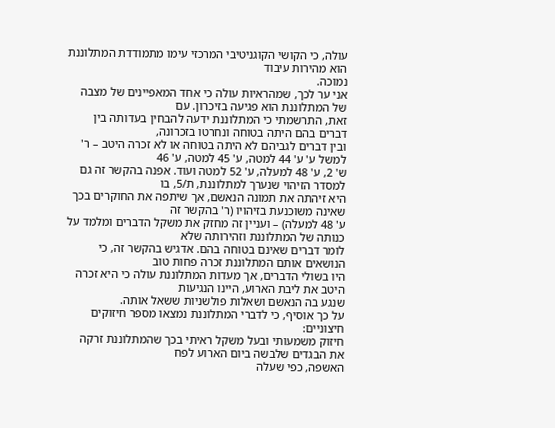עולה, כי הקושי הקוגניטיבי המרכזי עימו מתמודדת המתלוננת הוא מהירות עיבוד
נמוכה.
אני ער לכך, שמהראיות עולה כי אחד המאפיינים של מצבה של המתלוננת הוא פגיעה בזיכרון. עם
זאת, התרשמתי כי המתלוננת ידעה להבחין בעדותה בין דברים בהם היתה בטוחה ונחרטו בזכרונה,
ובין דברים לגביהם לא היתה בטוחה או לא זכרה היטב – ר' למשל ע' ע' 44 למטה, ע' 45 למטה, ע' 46
ש' 2, ע' 48 למעלה, ע' 52 למטה ועוד. אפנה בהקשר זה גם למסדר הזיהוי שנערך למתלוננת, ת/5, בו
היא זיהתה את תמונה הנאשם, אך שיתפה את החוקרים בכך שאינה משוכנעת בזיהויו (ר' בהקשר זה
ע' 48 למעלה) – ועניין זה מחזק את משקל הדברים ומלמד על כנותה של המתלוננת וזהירותה שלא
לומר דברים שאינם בטוחה בהם. אדגיש בהקשר זה, כי הנושאים אותם המתלוננת זכרה פחות טוב
היו בשולי הדברים, אך מעדות המתלוננת עולה כי היא זכרה היטב את ליבת הארוע, היינו הנגיעות
שנגע בה הנאשם ושאלות פולשניות ששאל אותה.
על כך אוסיף, כי לדברי המתלוננת נמצאו מספר חיזוקים חיצוניים:
חיזוק משמעותי ובעל משקל ראיתי בכך שהמתלוננת זרקה את הבגדים שלבשה ביום הארוע לפח
האשפה, כפי שעלה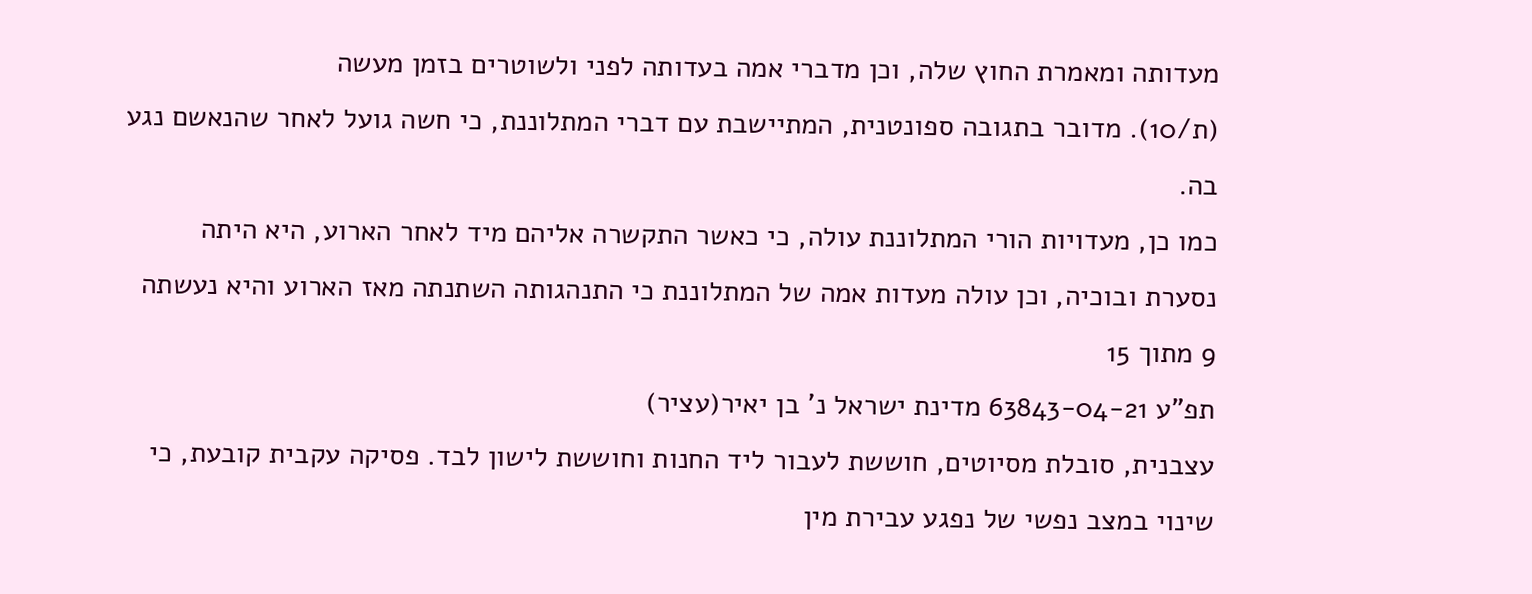מעדותה ומאמרת החוץ שלה, וכן מדברי אמה בעדותה לפני ולשוטרים בזמן מעשה
(ת/10). מדובר בתגובה ספונטנית, המתיישבת עם דברי המתלוננת, כי חשה גועל לאחר שהנאשם נגע
בה.
כמו כן, מעדויות הורי המתלוננת עולה, כי כאשר התקשרה אליהם מיד לאחר הארוע, היא היתה
נסערת ובוכיה, וכן עולה מעדות אמה של המתלוננת כי התנהגותה השתנתה מאז הארוע והיא נעשתה
9 מתוך 15
תפ"ע 63843-04-21 מדינת ישראל נ' בן יאיר(עציר)
עצבנית, סובלת מסיוטים, חוששת לעבור ליד החנות וחוששת לישון לבד. פסיקה עקבית קובעת, כי
שינוי במצב נפשי של נפגע עבירת מין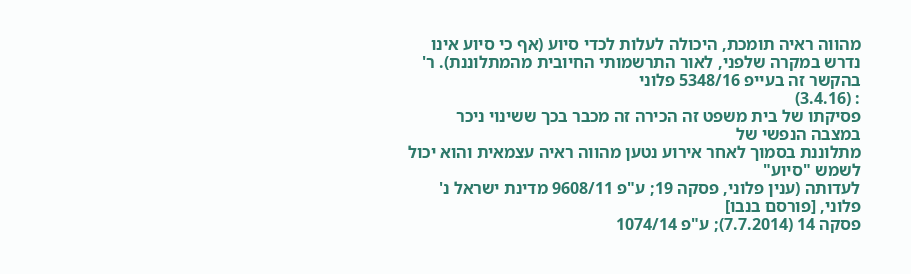מהווה ראיה תומכת, היכולה לעלות לכדי סיוע (אף כי סיוע אינו
נדרש במקרה שלפני, לאור התרשמותי החיובית מהמתלוננת). ר' בהקשר זה בעייפ 5348/16 פלוני
: (3.4.16)
פסיקתו של בית משפט זה הכירה זה מכבר בכך ששינוי ניכר במצבה הנפשי של
מתלוננת בסמוך לאחר אירוע נטען מהווה ראיה עצמאית והוא יכול לשמש "סיוע"
לעדותה (ענין פלוני, פסקה 19; ע"פ 9608/11 מדינת ישראל נ' פלוני, [פורסם בנבו]
פסקה 14 (7.7.2014); ע"פ 1074/14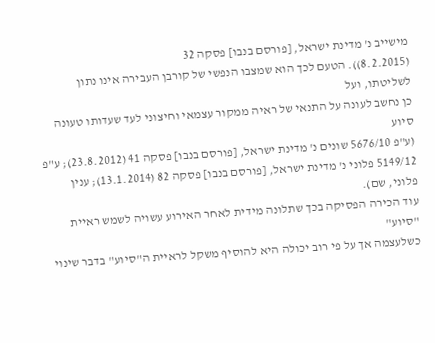מישייב נ' מדינת ישראל, [פורסם בנבו] פסקה 32
(8.2.2015)). הטעם לכך הוא שמצבו הנפשי של קורבן העבירה אינו נתון לשליטתו, ועל
כן נחשב לעונה על התנאי של ראיה ממקור עצמאי וחיצוני לעד שעדותו טעונה סיוע
(ע"פ 5676/10 שונים נ' מדינת ישראל, [פורסם בנבו] פסקה 41 (23.8.2012); ע"פ
5149/12 פלוני נ' מדינת ישראל, [פורסם בנבו] פסקה 82 (13.1.2014); ענין פלוני, שם).
עוד הכירה הפסיקה בכך שתלונה מידית לאחר האירוע עשויה לשמש ראיית "סיוע"
כשלעצמה אך על פי רוב יכולה היא להוסיף משקל לראיית ה"סיוע" בדבר שינוי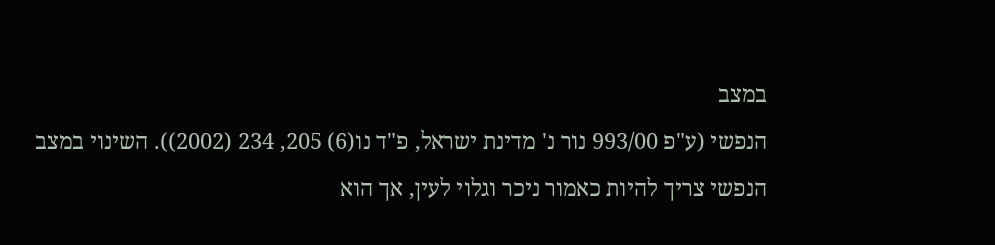במצב
הנפשי (ע"פ 993/00 נור נ' מדינת ישראל, פ"ד נו(6) 205, 234 (2002)). השינוי במצב
הנפשי צריך להיות כאמור ניכר וגלוי לעין, אך הוא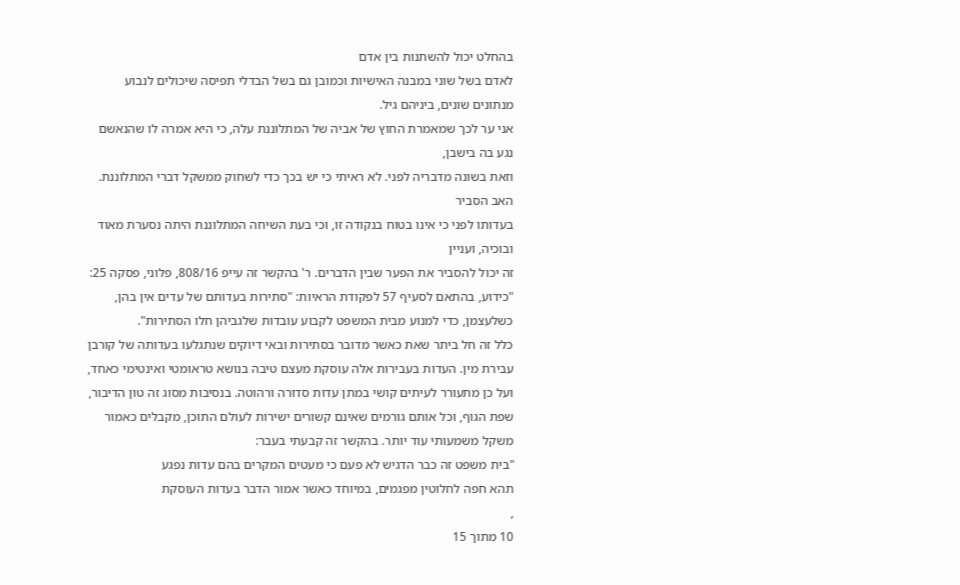בהחלט יכול להשתנות בין אדם
לאדם בשל שוני במבנה האישיות וכמובן גם בשל הבדלי תפיסה שיכולים לנבוע
מנתונים שונים, ביניהם גיל.
אני ער לכך שמאמרת החוץ של אביה של המתלוננת עלה, כי היא אמרה לו שהנאשם נגע בה בישבן,
וזאת בשונה מדבריה לפני. לא ראיתי כי יש בכך כדי לשחוק ממשקל דברי המתלוננת. האב הסביר
בעדותו לפני כי אינו בטוח בנקודה זו, וכי בעת השיחה המתלוננת היתה נסערת מאוד ובוכיה, ועניין
זה יכול להסביר את הפער שבין הדברים. ר' בהקשר זה עייפ 808/16, פלוני, פסקה 25:
"כידוע, בהתאם לסעיף 57 לפקודת הראיות: "סתירות בעדותם של עדים אין בהן,
כשלעצמן, כדי למנוע מבית המשפט לקבוע עובדות שלגביהן חלו הסתירות".
כלל זה חל ביתר שאת כאשר מדובר בסתירות ובאי דיוקים שנתגלעו בעדותה של קורבן
עבירת מין. העדות בעבירות אלה עוסקת מעצם טיבה בנושא טראומטי ואינטימי כאחד,
ועל כן מתעורר לעיתים קושי במתן עדות סדורה ורהוטה. בנסיבות מסוג זה טון הדיבור,
שפת הגוף, וכל אותם גורמים שאינם קשורים ישירות לעולם התוכן, מקבלים כאמור
משקל משמעותי עוד יותר. בהקשר זה קבעתי בעבר:
"בית משפט זה כבר הדגיש לא פעם כי מעטים המקרים בהם עדות נפגע
תהא חפה לחלוטין מפגמים, במיוחד כאשר אמור הדבר בעדות העוסקת
,
10 מתוך 15